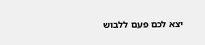יצא לכם פעם ללבוש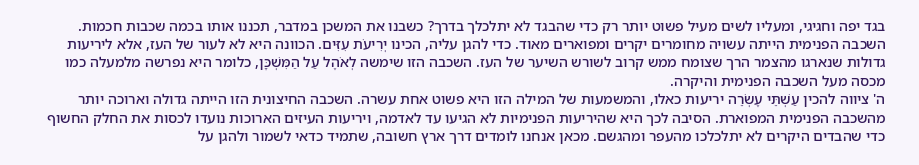בגד יפה וחגיגי, ומעליו לשים מעיל פשוט יותר רק כדי שהבגד לא יתלכלך בדרך? כשבנו את המשכן במדבר, תכננו אותו בכמה שכבות חכמות. השכבה הפנימית הייתה עשויה מחומרים יקרים ומפוארים מאוד. כדי להגן עליה, הכינו יְרִיעֹת עִזִּים. הכוונה היא לא לעור של העז, אלא ליריעות גדולות שנארגו מהצמר הרך שצומח ממש קרוב לשורש השיער של העז. השכבה הזו שימשה לְאֹהֶל עַל הַמִּשְׁכָּן, כלומר היא נפרשה מלמעלה כמו מכסה מעל השכבה הפנימית והיקרה.
ה' ציווה להכין עַשְׁתֵּי עֶשְׂרֵה יריעות כאלו, והמשמעות של המילה הזו היא פשוט אחת עשרה. השכבה החיצונית הזו הייתה גדולה וארוכה יותר מהשכבה הפנימית המפוארת. הסיבה לכך היא שהיריעות הפנימיות לא הגיעו עד לאדמה, ויריעות העיזים הארוכות נועדו לכסות את החלק החשוף כדי שהבדים היקרים לא יתלכלכו מהעפר ומהגשם. מכאן אנחנו לומדים דרך ארץ חשובה, שתמיד כדאי לשמור ולהגן על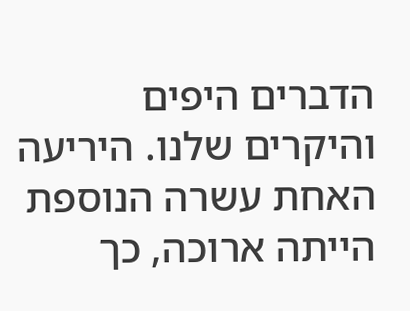הדברים היפים והיקרים שלנו. היריעה האחת עשרה הנוספת הייתה ארוכה, כך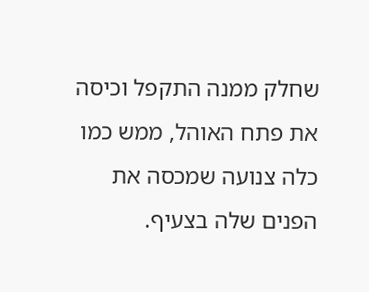שחלק ממנה התקפל וכיסה את פתח האוהל, ממש כמו כלה צנועה שמכסה את הפנים שלה בצעיף.